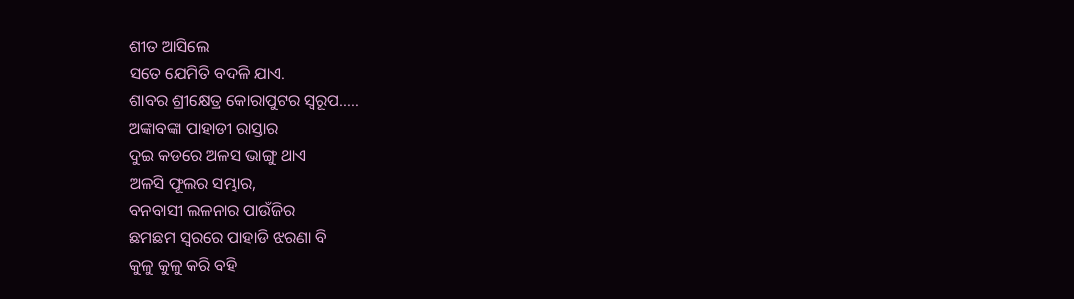ଶୀତ ଆସିଲେ
ସତେ ଯେମିତି ବଦଳି ଯାଏ.
ଶାବର ଶ୍ରୀକ୍ଷେତ୍ର କୋରାପୁଟର ସ୍ୱରୂପ…..
ଅଙ୍କାବଙ୍କା ପାହାଡୀ ରାସ୍ତାର
ଦୁଇ କଡରେ ଅଳସ ଭାଙ୍ଗୁ ଥାଏ
ଅଳସି ଫୂଲର ସମ୍ଭାର,
ବନବାସୀ ଲଳନାର ପାଉଁଜିର
ଛମଛମ ସ୍ୱରରେ ପାହାଡି ଝରଣା ବି
କୁଳୁ କୁଳୁ କରି ବହି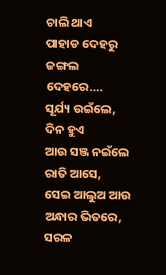ଚାଲି ଥାଏ
ପାହାଡ ଦେହରୁ ଜଙ୍ଗଲ ଦେହରେ….
ସୂର୍ଯ୍ୟ ଉଇଁଲେ,
ଦିନ ହୁଏ
ଆଉ ସଞ୍ଜ ନଇଁଲେ
ରାତି ଆସେ,
ସେଇ ଆଲୁଅ ଆଉ ଅନ୍ଧାର ଭିତରେ,
ସରଳ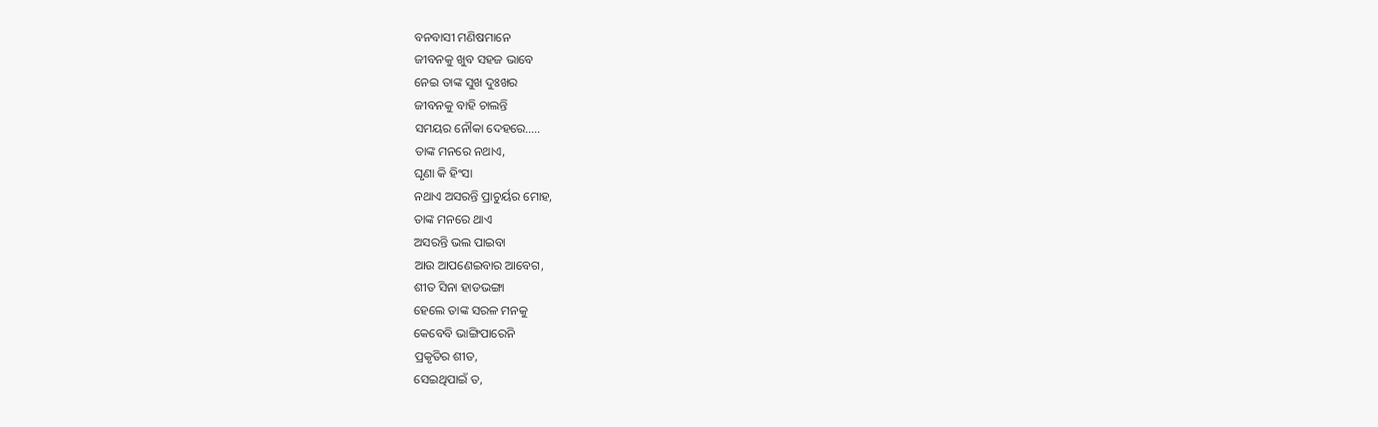ବନବାସୀ ମଣିଷମାନେ
ଜୀବନକୁ ଖୁବ ସହଜ ଭାବେ
ନେଇ ତାଙ୍କ ସୁଖ ଦୁଃଖର
ଜୀବନକୁ ବାହି ଚାଲନ୍ତି
ସମୟର ନୌକା ଦେହରେ…..
ତାଙ୍କ ମନରେ ନଥାଏ,
ଘୃଣା କି ହିଂସା
ନଥାଏ ଅସରନ୍ତି ପ୍ରାଚୁର୍ୟର ମୋହ,
ତାଙ୍କ ମନରେ ଥାଏ
ଅସରନ୍ତି ଭଲ ପାଇବା
ଆଉ ଆପଣେଇବାର ଆବେଗ,
ଶୀତ ସିନା ହାଡଭଙ୍ଗା
ହେଲେ ତାଙ୍କ ସରଳ ମନକୁ
କେବେବି ଭାଙ୍ଗିପାରେନି
ପ୍ରକୃତିର ଶୀତ,
ସେଇଥିପାଇଁ ତ,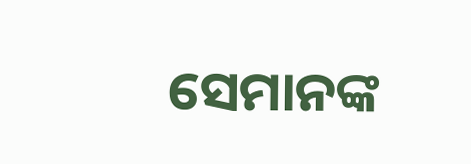ସେମାନଙ୍କ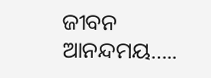ଜୀବନ ଆନନ୍ଦମୟ…..